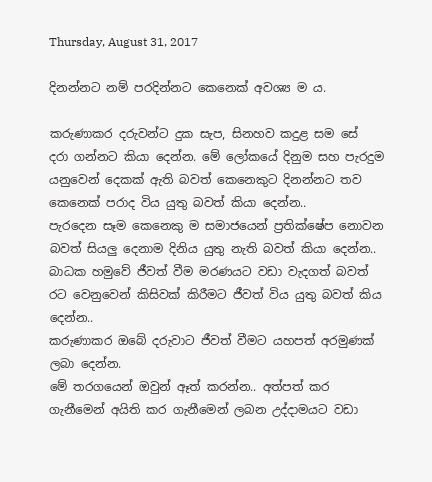Thursday, August 31, 2017

දිනන්නට නම් පරදින්නට කෙනෙක් අවශ්‍ය ම ය.

කරුණාකර දරුවන්ට දුක සැප, සිනහව කදුළ සම සේ  දරා ගන්නට කියා දෙන්න. මේ ලෝකයේ දිනුම සහ පැරදුම යනුවෙන් දෙකක් ඇති බවත් කෙනෙකුට දිනන්නට තව කෙනෙක් පරාද විය යුතු බවත් කියා දෙන්න..
පැරදෙන සෑම කෙනෙකු ම සමාජයෙන් ප්‍රතික්ෂේප නොවන බවත් සියලු දෙනාම දිනිය යුතු නැති බවත් කියා දෙන්න..
බාධක හමුවේ ජීවත් වීම මරණයට වඩා වැදගත් බවත් රට වෙනුවෙන් කිසිවක් කිරීමට ජීවත් විය යුතු බවත් කිය දෙන්න..
කරුණාකර ඔබේ දරුවාට ජීවත් වීමට යහපත් අරමුණක් ලබා දෙන්න.
මේ තරගයෙන් ඔවුන් ඈත් කරන්න.. අත්පත් කර ගැනීමෙන් අයිති කර ගැනීමෙන් ලබන උද්දාමයට වඩා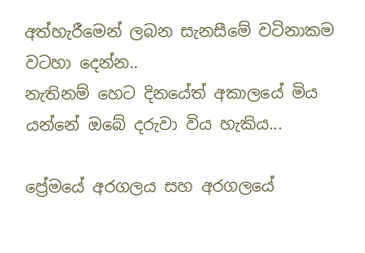අත්හැරීමෙන් ලබන සැනසීමේ වටිනාකම වටහා දෙන්න..
නැතිනම් හෙට දිනයේත් අකාලයේ මිය යන්නේ ඔබේ දරුවා විය හැකිය...

ප්‍රේමයේ අරගලය සහ අරගලයේ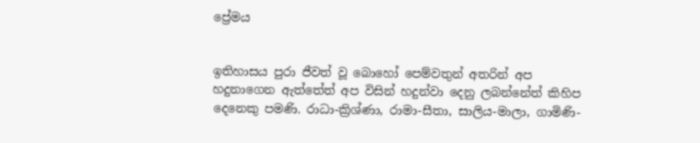ප්‍රේමය


ඉතිහාසය පුරා ජීවත් වූ බොහෝ පෙම්වතුන් අතරින් අප හදුනාගෙන ඇත්තේත් අප විසින් හදුන්වා දෙනු ලබන්නේත් කිහිප දෙනෙකු පමණි. රාධා-ක්‍රිශ්ණා, රාමා-සීතා, සාලිය-මාලා, ගාමිණි-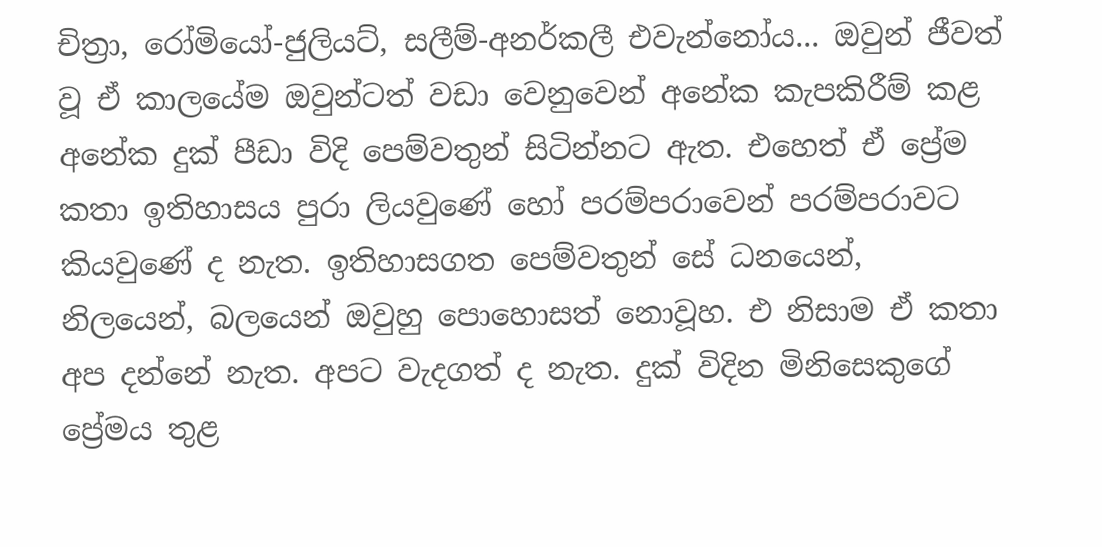චිත්‍රා, රෝමියෝ-ජුලියට්, සලීම්-අනර්කලී එවැන්නෝය... ඔවුන් ජීවත් වූ ඒ කාලයේම ඔවුන්ටත් වඩා වෙනුවෙන් අනේක කැපකිරීම් කළ අනේක දුක් පීඩා විදි පෙම්වතුන් සිටින්නට ඇත. එහෙත් ඒ ප්‍රේම කතා ඉතිහාසය පුරා ලියවුණේ හෝ පරම්පරාවෙන් පරම්පරාවට කියවුණේ ද නැත. ඉතිහාසගත පෙම්වතුන් සේ ධනයෙන්, නිලයෙන්, බලයෙන් ඔවුහු පොහොසත් නොවූහ. එ නිසාම ඒ කතා අප දන්නේ නැත. අපට වැදගත් ද නැත. දුක් විදින මිනිසෙකුගේ ප්‍රේමය තුළ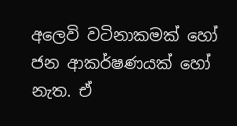අලෙවි වටිනාකමක් හෝ ජන ආකර්ෂණයක් හෝ නැත. ඒ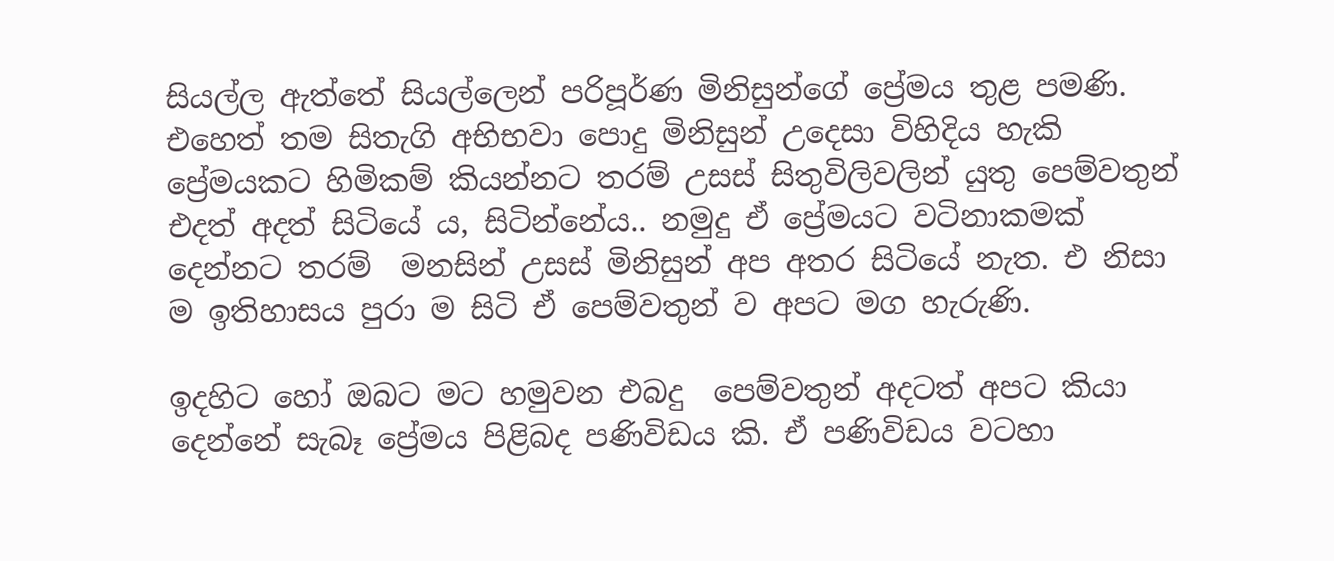සියල්ල ඇත්තේ සියල්ලෙන් පරිපූර්ණ මිනිසුන්ගේ ප්‍රේමය තුළ පමණි. එහෙත් තම සිතැගි අභිභවා පොදු මිනිසුන් උදෙසා විහිදිය හැකි ප්‍රේමයකට හිමිකම් කියන්නට තරම් උසස් සිතුවිලිවලින් යුතු පෙම්වතුන් එදත් අදත් සිටියේ ය, සිටින්නේය.. නමුදු ඒ ප්‍රේමයට වටිනාකමක් දෙන්නට තරම්  මනසින් උසස් මිනිසුන් අප අතර සිටියේ නැත. එ නිසා ම ඉතිහාසය පුරා ම සිටි ඒ පෙම්වතුන් ව අපට මග හැරුණි.

ඉදහිට හෝ ඔබට මට හමුවන එබදු  පෙම්වතුන් අදටත් අපට කියා දෙන්නේ සැබෑ ප්‍රේමය පිළිබද පණිවිඩය කි. ඒ පණිවිඩය වටහා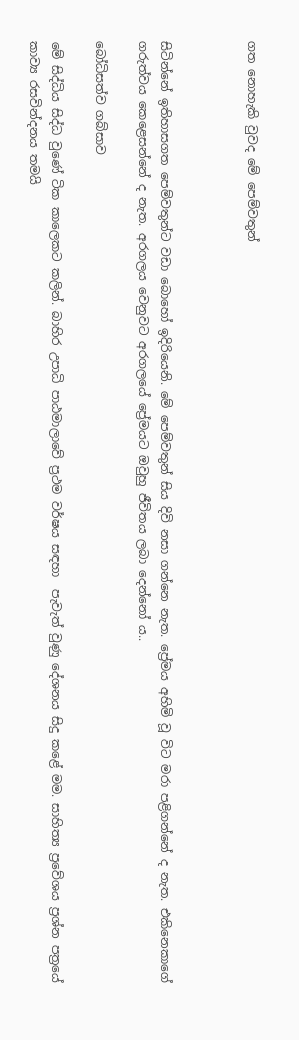ගත නොහැකි වුවද මේ පෙම්වතුන්



සිටින්නේ ඉතිහාසගත පෙම්වතුන්ට වඩා බොහෝ ඉදිරියෙනි. මේ පෙම්වතුන් සිය දිවි නසා ගන්නෙ නැත. ප්‍රේමය අහිමි වූ විට මරා පළිගන්නේ ද නැත. එකිනෙකාගේ ගරුත්වය කෙළෙසන්නේ ද නැත. අරගලය වෙනුවට අරගලයේ ප්‍රේමයට ඔවුහු ජීවිතය ලබා දෙන්නෝ ය..

බෝධිසත්ව ගබ්සාව

මේ සිද්ධිය සිද්ධ වුණේ ටික කාලෙකට කලින්. බාහිර උපාධි පාඨමාලාවේ ප්‍රථම වර්ෂය සඳහා  පැවැත් වුණු දේශනය සිදු කළේ මම. සාහිත්‍ය ප්‍රවේශය ප්‍රශ්න පත්‍රයේ කාව්‍ය රසවින්දනය තමයි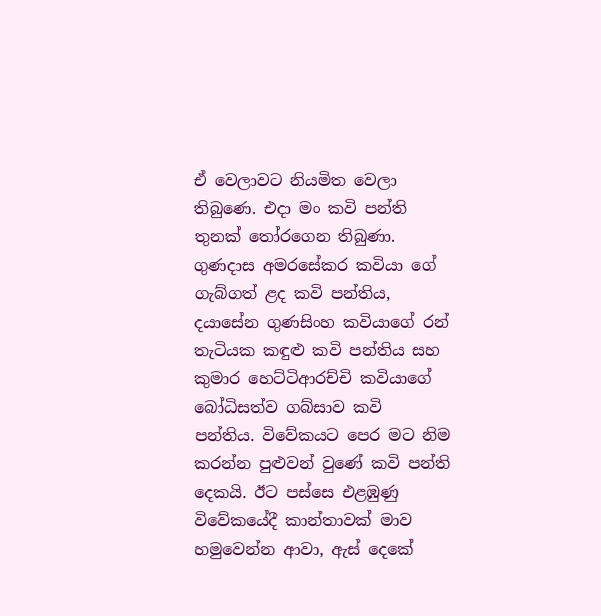ඒ වෙලාවට නියමිත වෙලා තිබුණෙ. එදා මං කවි පන්ති තුනක් තෝරගෙන තිබුණා. ගුණදාස අමරසේකර කවියා ගේ ගැබ්ගත් ළද කවි පන්තිය, දයාසේන ගුණසිංහ කවියාගේ රන් තැටියක කඳුළු කවි පන්තිය සහ කුමාර හෙට්ටිආරච්චි කවියාගේ බෝධිසත්ව ගබ්සාව කවි  පන්තිය. විවේකයට පෙර මට නිම කරන්න පුළුවන් වුණේ කවි පන්ති දෙකයි. ඊට පස්සෙ එළඹුණු විවේකයේදී කාන්තාවක් මාව හමුවෙන්න ආවා, ඇස් දෙකේ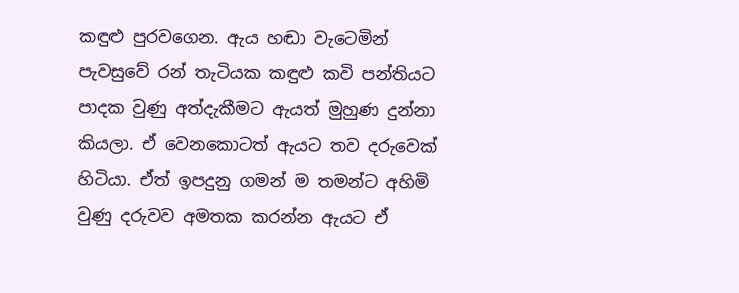කඳුළු පුරවගෙන. ඇය හඬා වැටෙමින් පැවසුවේ රන් තැටියක කඳුළු කවි පන්තියට පාදක වුණු අත්දැකීමට ඇයත් මුහුණ දුන්නා කියලා. ඒ වෙනකොටත් ඇයට තව දරුවෙක් හිටියා. ඒත් ඉපදුනු ගමන් ම තමන්ට අහිමි වුණු දරුවව අමතක කරන්න ඇයට ඒ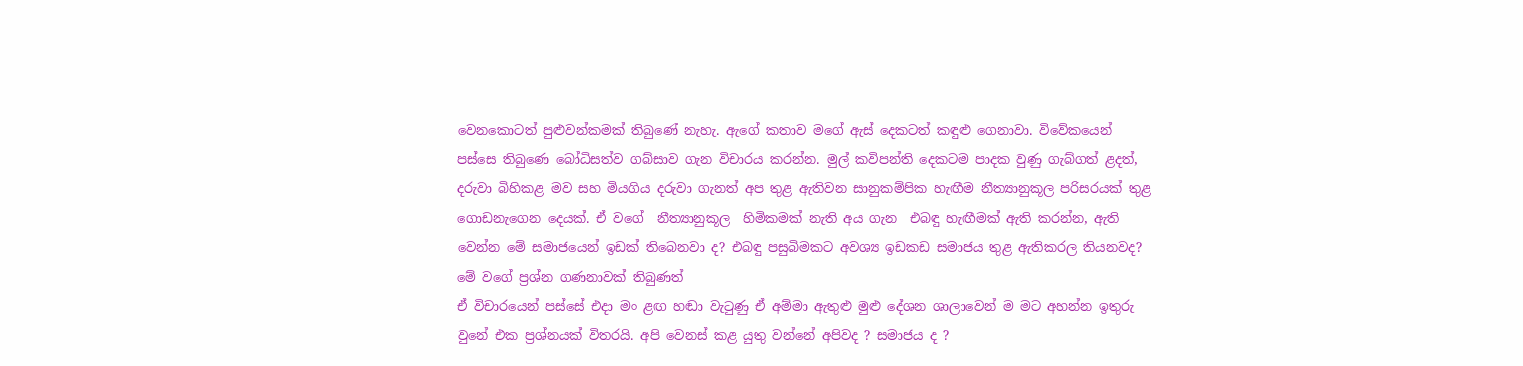වෙනකොටත් පුළුවන්කමක් තිබුණේ නැහැ. ඇගේ කතාව මගේ ඇස් දෙකටත් කඳුළු ගෙනාවා. විවේකයෙන් පස්සෙ තිබුණෙ බෝධිසත්ව ගබ්සාව ගැන විචාරය කරන්න. මුල් කවිපන්ති දෙකටම පාදක වුණු ගැබ්ගත් ළදත්, දරුවා බිහිකළ මව සහ මියගිය දරුවා ගැනත් අප තුළ ඇතිවන සානුකම්පික හැඟීම නීත්‍යානුකූල පරිසරයක් තුළ ගොඩනැගෙන දෙයක්. ඒ වගේ  නීත්‍යානුකූල  හිමිකමක් නැති අය ගැන  එබඳු හැඟීමක් ඇති කරන්න, ඇති වෙන්න මේ සමාජයෙන් ඉඩක් තිබෙනවා ද? එබඳු පසුබිමකට අවශ්‍ය ඉඩකඩ සමාජය තුළ ඇතිකරල තියනවද? මේ වගේ ප්‍රශ්න ගණනාවක් තිබුණත්
ඒ විචාරයෙන් පස්සේ එදා මං ළඟ හඬා වැටුණු ඒ අම්මා ඇතුළු මුළු දේශන ශාලාවෙන් ම මට අහන්න ඉතුරු වුනේ එක ප්‍රශ්නයක් විතරයි. අපි වෙනස් කළ යුතු වන්නේ අපිවද ? සමාජය ද ?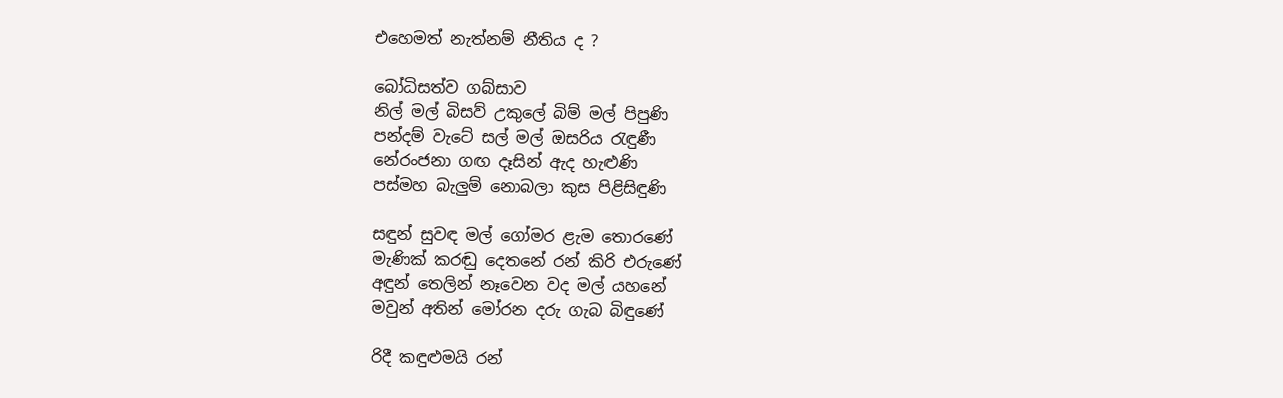එහෙමත් නැත්නම් නීතිය ද ?

බෝධිසත්ව ගබ්සාව
නිල් මල් බිසව් උකුලේ බිම් මල් පිපුණි
පන්දම් වැටේ සල් මල් ඔසරිය රැඳුණී
නේරංජනා ගඟ දෑසින් ඇද හැළුණි
පස්මහ බැලුම් නොබලා කුස පිළිසිඳුණි

සඳුන් සුවඳ මල් ගෝමර ළැම තොරණේ
මැණික් කරඬු දෙතනේ රන් කිරි එරුණේ
අඳුන් තෙලින් නෑවෙන වද මල් යහනේ
මවුන් අතින් මෝරන දරු ගැබ බිඳුණේ

රිදී කඳුළුමයි රන්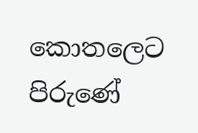කොතලෙට පිරුණේ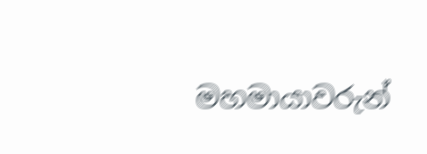මහමායාවරුන්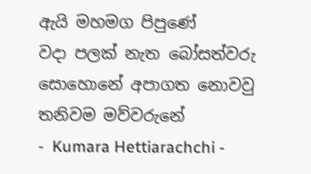ඇයි මහමග පිපුණේ
වදා පලක් නැත බෝසත්වරු සොහොනේ අපාගත නොවවු තනිවම මව්වරුනේ
-  Kumara Hettiarachchi -